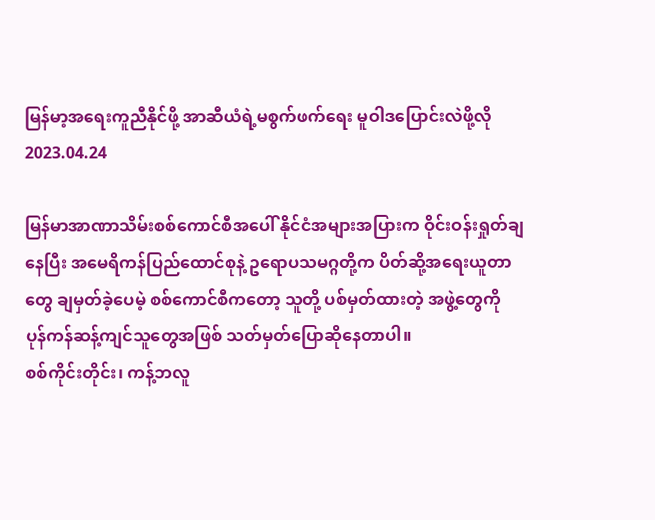မြန်မာ့အရေးကူညီနိုင်ဖို့ အာဆီယံရဲ့မစွက်ဖက်ရေး မူဝါဒပြောင်းလဲဖို့လို
2023.04.24

မြန်မာအာဏာသိမ်းစစ်ကောင်စီအပေါ် နိုင်ငံအများအပြားက ဝိုင်းဝန်းရှုတ်ချနေပြီး အမေရိကန်ပြည်ထောင်စုနဲ့ ဥရောပသမဂ္ဂတို့က ပိတ်ဆို့အရေးယူတာတွေ ချမှတ်ခဲ့ပေမဲ့ စစ်ကောင်စီကတော့ သူတို့ ပစ်မှတ်ထားတဲ့ အဖွဲ့တွေကို ပုန်ကန်ဆန့်ကျင်သူတွေအဖြစ် သတ်မှတ်ပြောဆိုနေတာပါ။
စစ်ကိုင်းတိုင်း၊ ကန့်ဘလူ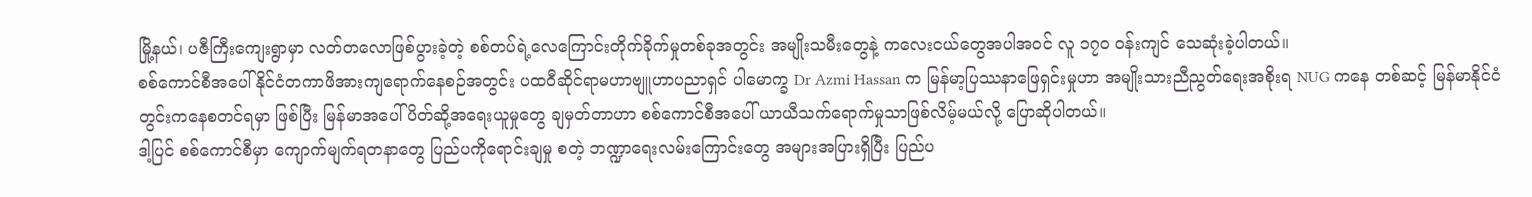မြို့နယ်၊ ပဇီကြီးကျေးရွာမှာ လတ်တလောဖြစ်ပွားခဲ့တဲ့ စစ်တပ်ရဲ့လေကြောင်းတိုက်ခိုက်မှုတစ်ခုအတွင်း အမျိုးသမီးတွေနဲ့ ကလေးငယ်တွေအပါအဝင် လူ ၁၇၀ ဝန်းကျင် သေဆုံးခဲ့ပါတယ်။
စစ်ကောင်စီအပေါ် နိုင်ငံတကာဖိအားကျရောက်နေစဉ်အတွင်း ပထဝီဆိုင်ရာမဟာဗျူဟာပညာရှင် ပါမောက္ခ Dr Azmi Hassan က မြန်မာ့ပြဿနာဖြေရှင်းမှုဟာ အမျိုးသားညီညွတ်ရေးအစိုးရ NUG ကနေ တစ်ဆင့် မြန်မာနိုင်ငံတွင်းကနေစတင်ရမှာ ဖြစ်ပြီး မြန်မာအပေါ် ပိတ်ဆို့အရေးယူမှုတွေ ချမှတ်တာဟာ စစ်ကောင်စီအပေါ် ယာယီသက်ရောက်မှုသာဖြစ်လိမ့်မယ်လို့ ပြောဆိုပါတယ်။
ဒါ့ပြင် စစ်ကောင်စီမှာ ကျောက်မျက်ရတနာတွေ ပြည်ပကိုရောင်းချမှု စတဲ့ ဘဏ္ဍာရေးလမ်းကြောင်းတွေ အများအပြားရှိပြီး ပြည်ပ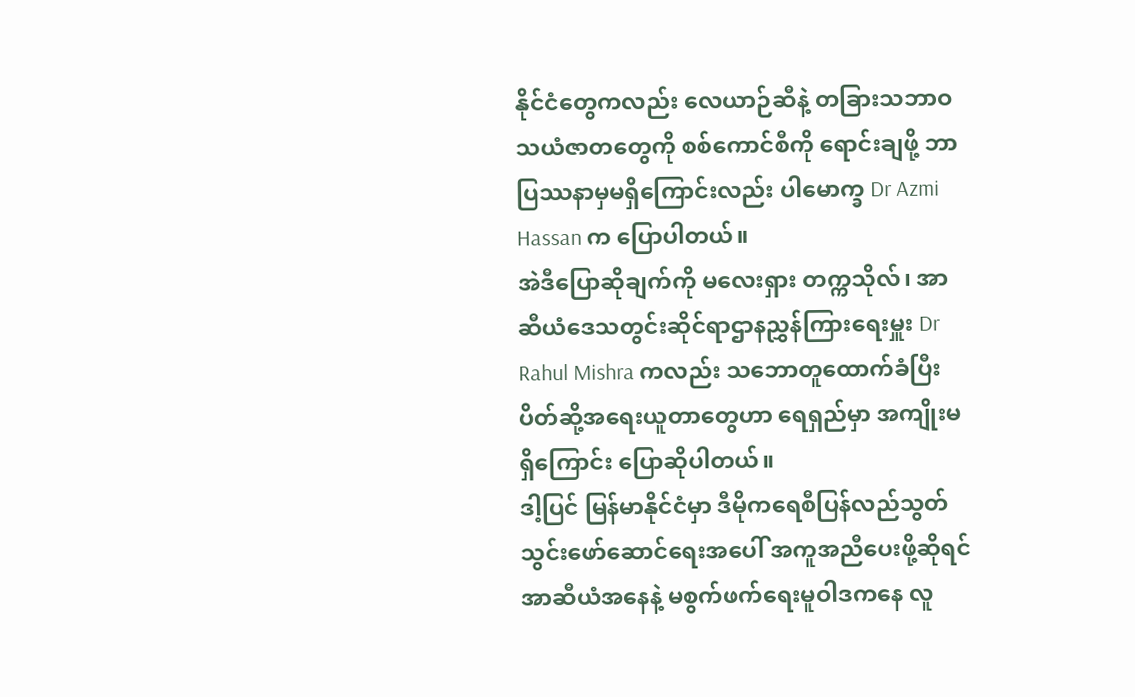နိုင်ငံတွေကလည်း လေယာဉ်ဆီနဲ့ တခြားသဘာဝသယံဇာတတွေကို စစ်ကောင်စီကို ရောင်းချဖို့ ဘာပြဿနာမှမရှိကြောင်းလည်း ပါမောက္ခ Dr Azmi Hassan က ပြောပါတယ်။
အဲဒီပြောဆိုချက်ကို မလေးရှား တက္ကသိုလ်၊ အာဆီယံဒေသတွင်းဆိုင်ရာဌာနညွှန်ကြားရေးမှူး Dr Rahul Mishra ကလည်း သဘောတူထောက်ခံပြီး ပိတ်ဆို့အရေးယူတာတွေဟာ ရေရှည်မှာ အကျိုးမရှိကြောင်း ပြောဆိုပါတယ်။
ဒါ့ပြင် မြန်မာနိုင်ငံမှာ ဒီမိုကရေစီပြန်လည်သွတ်သွင်းဖော်ဆောင်ရေးအပေါ် အကူအညီပေးဖို့ဆိုရင် အာဆီယံအနေနဲ့ မစွက်ဖက်ရေးမူဝါဒကနေ လူ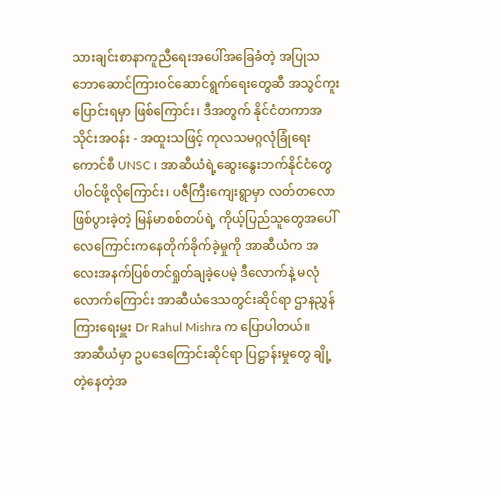သားချင်းစာနာကူညီရေးအပေါ်အခြေခံတဲ့ အပြုသဘောဆောင်ကြားဝင်ဆောင်ရွက်ရေးတွေဆီ အသွင်ကူးပြောင်းရမှာ ဖြစ်ကြောင်း၊ ဒီအတွက် နိုင်ငံတကာအသိုင်းအဝန်း - အထူးသဖြင့် ကုလသမဂ္ဂလုံခြုံရေးကောင်စီ UNSC ၊ အာဆီယံရဲ့ဆွေးနွေးဘက်နိုင်ငံတွေ ပါဝင်ဖို့လိုကြောင်း၊ ပဇီကြီးကျေးရွာမှာ လတ်တလောဖြစ်ပွားခဲ့တဲ့ မြန်မာစစ်တပ်ရဲ့ ကိုယ့်ပြည်သူတွေအပေါ် လေကြောင်းကနေတိုက်ခိုက်ခဲ့မှုကို အာဆီယံက အလေးအနက်ပြစ်တင်ရှုတ်ချခဲ့ပေမဲ့ ဒီလောက်နဲ့ မလုံလောက်ကြောင်း အာဆီယံဒေသတွင်းဆိုင်ရာ ဌာနညွှန်ကြားရေးမှူး Dr Rahul Mishra က ပြောပါတယ်။
အာဆီယံမှာ ဥပဒေကြောင်းဆိုင်ရာ ပြဋ္ဌာန်းမှုတွေ ချို့တဲ့နေတဲ့အ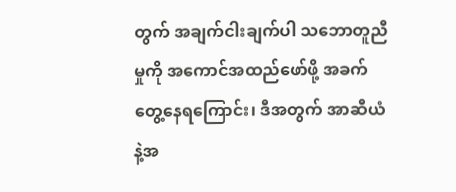တွက် အချက်ငါးချက်ပါ သဘောတူညီမှုကို အကောင်အထည်ဖော်ဖို့ အခက်တွေ့နေရကြောင်း၊ ဒီအတွက် အာဆီယံနဲ့အ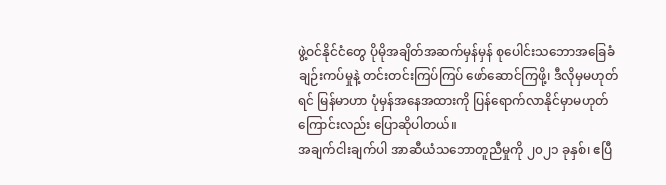ဖွဲ့ဝင်နိုင်ငံတွေ ပိုမိုအချိတ်အဆက်မှန်မှန် စုပေါင်းသဘောအခြေခံချဉ်းကပ်မှုနဲ့ တင်းတင်းကြပ်ကြပ် ဖော်ဆောင်ကြဖို့၊ ဒီလိုမှမဟုတ်ရင် မြန်မာဟာ ပုံမှန်အနေအထားကို ပြန်ရောက်လာနိုင်မှာမဟုတ်ကြောင်းလည်း ပြောဆိုပါတယ်။
အချက်ငါးချက်ပါ အာဆီယံသဘောတူညီမှုကို ၂၀၂၁ ခုနှစ်၊ ဧပြီ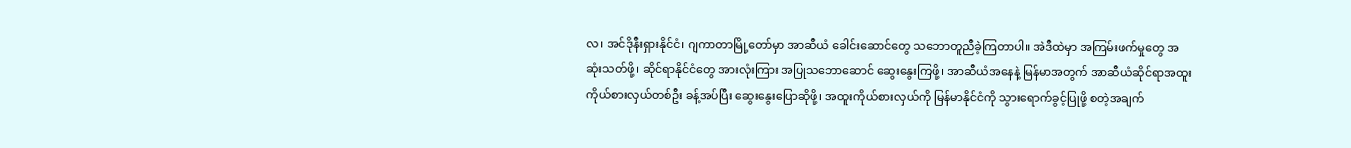လ၊ အင်ဒိုနီးရှားနိုင်ငံ၊ ဂျကာတာမြို့တော်မှာ အာဆီယံ ခေါင်းဆောင်တွေ သဘောတူညီခဲ့ကြတာပါ။ အဲဒီထဲမှာ အကြမ်းဖက်မှုတွေ အဆုံးသတ်ဖို့၊ ဆိုင်ရာနိုင်ငံတွေ အားလုံးကြား အပြုသဘောဆောင် ဆွေးနွေးကြဖို့၊ အာဆီယံအနေနဲ့ မြန်မာအတွက် အာဆီယံဆိုင်ရာအထူးကိုယ်စားလှယ်တစ်ဦး ခန့်အပ်ပြီး ဆွေးနွေးပြောဆိုဖို့၊ အထူးကိုယ်စားလှယ်ကို မြန်မာနိုင်ငံကို သွားရောက်ခွင့်ပြုဖို့ စတဲ့အချက်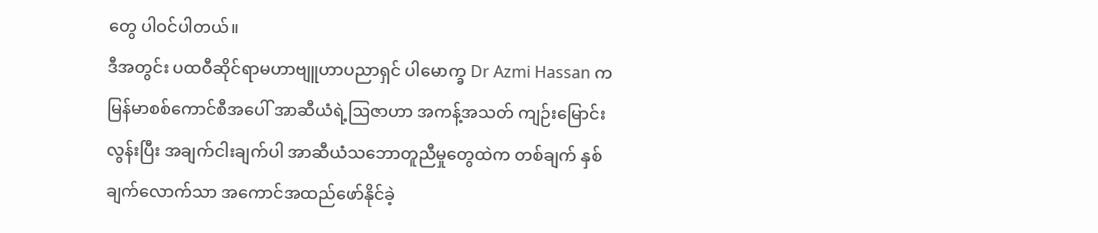တွေ ပါဝင်ပါတယ်။
ဒီအတွင်း ပထဝီဆိုင်ရာမဟာဗျူဟာပညာရှင် ပါမောက္ခ Dr Azmi Hassan က မြန်မာစစ်ကောင်စီအပေါ် အာဆီယံရဲ့ဩဇာဟာ အကန့်အသတ် ကျဉ်းမြောင်းလွန်းပြီး အချက်ငါးချက်ပါ အာဆီယံသဘောတူညီမှုတွေထဲက တစ်ချက် နှစ်ချက်လောက်သာ အကောင်အထည်ဖော်နိုင်ခဲ့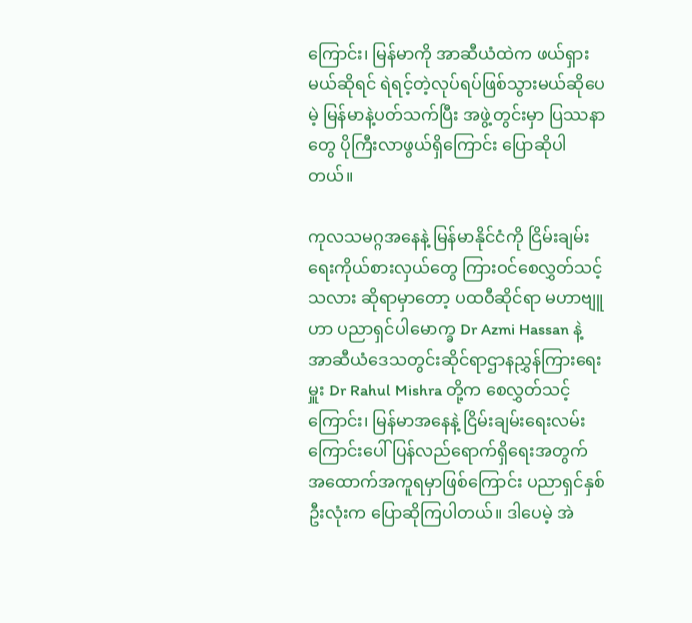ကြောင်း၊ မြန်မာကို အာဆီယံထဲက ဖယ်ရှားမယ်ဆိုရင် ရဲရင့်တဲ့လုပ်ရပ်ဖြစ်သွားမယ်ဆိုပေမဲ့ မြန်မာနဲ့ပတ်သက်ပြီး အဖွဲ့တွင်းမှာ ပြဿနာတွေ ပိုကြီးလာဖွယ်ရှိကြောင်း ပြောဆိုပါတယ်။

ကုလသမဂ္ဂအနေနဲ့ မြန်မာနိုင်ငံကို ငြိမ်းချမ်းရေးကိုယ်စားလှယ်တွေ ကြားဝင်စေလွှတ်သင့်သလား ဆိုရာမှာတော့ ပထဝီဆိုင်ရာ မဟာဗျူဟာ ပညာရှင်ပါမောက္ခ Dr Azmi Hassan နဲ့ အာဆီယံဒေသတွင်းဆိုင်ရာဌာနညွှန်ကြားရေးမှူး Dr Rahul Mishra တို့က စေလွှတ်သင့်ကြောင်း၊ မြန်မာအနေနဲ့ ငြိမ်းချမ်းရေးလမ်းကြောင်းပေါ် ပြန်လည်ရောက်ရှိရေးအတွက် အထောက်အကူရမှာဖြစ်ကြောင်း ပညာရှင်နှစ်ဦးလုံးက ပြောဆိုကြပါတယ်။ ဒါပေမဲ့ အဲ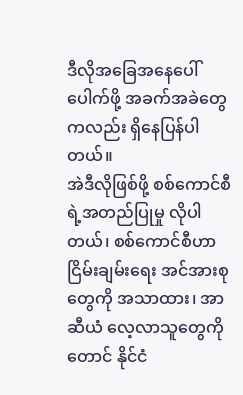ဒီလိုအခြေအနေပေါ်ပေါက်ဖို့ အခက်အခဲတွေကလည်း ရှိနေပြန်ပါတယ်။
အဲဒီလိုဖြစ်ဖို့ စစ်ကောင်စီရဲ့အတည်ပြုမှု လိုပါတယ်၊ စစ်ကောင်စီဟာ ငြိမ်းချမ်းရေး အင်အားစုတွေကို အသာထား၊ အာဆီယံ လေ့လာသူတွေကိုတောင် နိုင်ငံ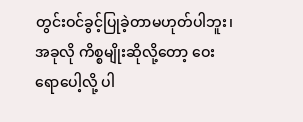တွင်းဝင်ခွင့်ပြုခဲ့တာမဟုတ်ပါဘူး၊ အခုလို ကိစ္စမျိုးဆိုလို့တော့ ဝေးရောပေါ့လို့ ပါ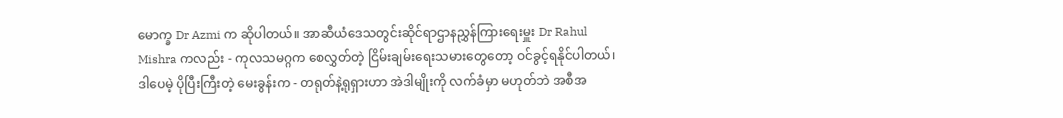မောက္ခ Dr Azmi က ဆိုပါတယ်။ အာဆီယံဒေသတွင်းဆိုင်ရာဌာနညွှန်ကြားရေးမှူး Dr Rahul Mishra ကလည်း - ကုလသမဂ္ဂက စေလွှတ်တဲ့ ငြိမ်းချမ်းရေးသမားတွေတော့ ဝင်ခွင့်ရနိုင်ပါတယ်၊ ဒါပေမဲ့ ပိုပြီးကြီးတဲ့ မေးခွန်းက - တရုတ်နဲ့ရုရှားဟာ အဲဒါမျိုးကို လက်ခံမှာ မဟုတ်ဘဲ အစီအ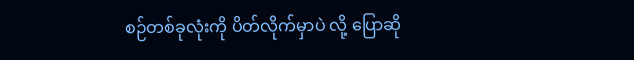စဉ်တစ်ခုလုံးကို ပိတ်လိုက်မှာပဲ လို့ ပြောဆို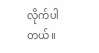လိုက်ပါတယ်။